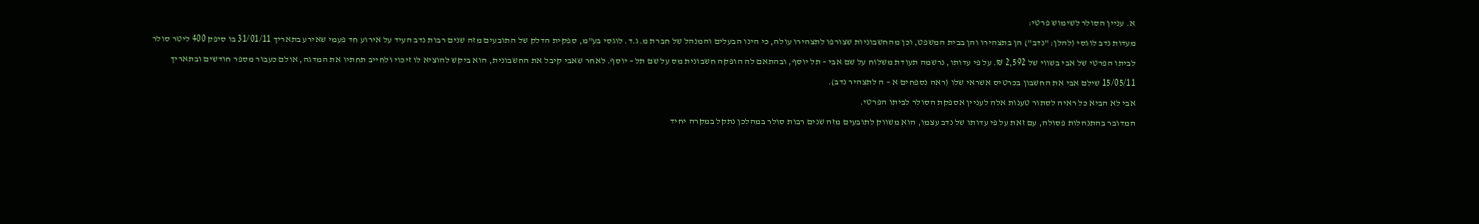א. עניין הסולר לשימוש פרטי:
מעדות נדב לוגסי (להלן: "נדב") הן בתצהירו והן בבית המשפט, וכן מהחשבוניות שצורפו לתצהירו עולה, כי הינו הבעלים והמנהל של חברת מ.ג.ד. לוגסי בע"מ, ספקית הדלק של התובעים מזה שנים רבות נדב העיד על אירוע חד פעמי שאירע בתאריך 31/01/11 בו סיפק 400 ליטר סולר לביתו הפרטי של אבי בשווי של 2,592 ₪. על פי עדותו, נרשמה תעודת משלוח על שם אבי – תל יוסף, ובהתאם לה הופקה חשבונית מס על שם תל – יוסף. לאחר שאבי קיבל את החשבונית, הוא ביקש להוציא לו זיכוי ולחייב תחתיו את המדגה, אולם כעבור מספר חודשים ובתאריך 15/05/11 שילם אבי את החשבון בכרטיס אשראי שלו (ראה נספחים א – ה לתצהיר נדב).
אבי לא הביא כל ראיה לסתור טענות אלה לעניין אספקת הסולר לביתו הפרטי.
המדובר בהתנהלות פסולה, עם זאת על פי עדותו של נדב עצמו, הוא משווק לתובעים מזה שנים רבות סולר במהלכן נתקל במקרה יחיד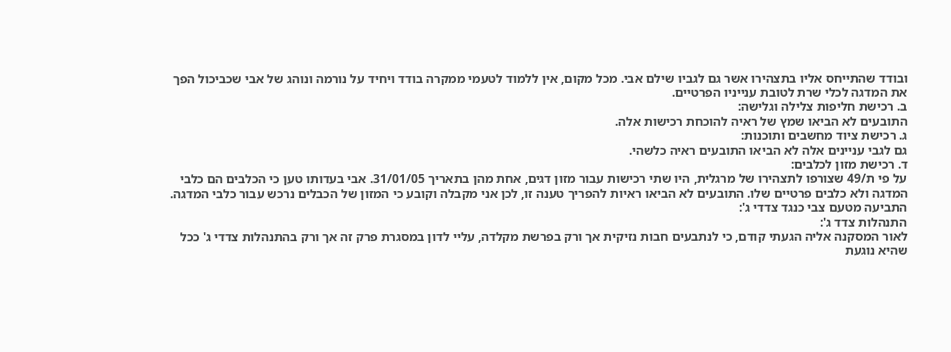ובודד שהתייחס אליו בתצהירו אשר גם לגביו שילם אבי. מכל מקום, אין ללמוד לטעמי ממקרה בודד ויחיד על נורמה ונוהג של אבי שכביכול הפך את המדגה לכלי שרת לטובת ענייניו הפרטיים.
ב. רכישת חליפות צלילה וגלישה:
התובעים לא הביאו שמץ של ראיה להוכחת רכישות אלה.
ג. רכישת ציוד מחשבים ותוכנות:
גם לגבי עניינים אלה לא הביאו התובעים ראיה כלשהי.
ד. רכישת מזון לכלבים:
על פי ת/49 שצורפו לתצהירו של מרגלית, היו שתי רכישות עבור מזון דגים, אחת מהן בתאריך 31/01/05. אבי בעדותו טען כי הכלבים הם כלבי המדגה ולא כלבים פרטיים שלו. התובעים לא הביאו ראיות להפריך טענה זו, לכן אני מקבלה וקובע כי המזון של הכבלים נרכש עבור כלבי המדגה.
התביעה מטעם צבי כנגד צדדי ג':
התנהלות צדד ג':
לאור המסקנה אליה הגעתי קודם, כי לנתבעים חבות נזיקית אך ורק בפרשת מקלדה, עליי לדון במסגרת פרק זה אך ורק בהתנהלות צדדי ג' ככל שהיא נוגעת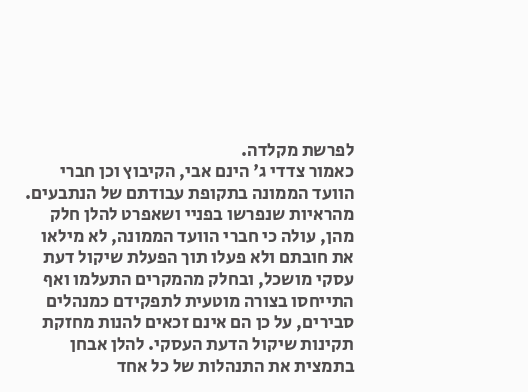לפרשת מקלדה.
כאמור צדדי ג' הינם אבי, הקיבוץ וכן חברי הוועד הממונה בתקופת עבודתם של הנתבעים.
מהראיות שנפרשו בפניי ושאפרט להלן חלק מהן, עולה כי חברי הוועד הממונה, לא מילאו את חובתם ולא פעלו תוך הפעלת שיקול דעת עסקי מושכל, ובחלק מהמקרים התעלמו ואף התייחסו בצורה מוטעית לתפקידם כמנהלים סבירים, על כן הם אינם זכאים להנות מחזקת תקינות שיקול הדעת העסקי. להלן אבחן בתמצית את התנהלות של כל אחד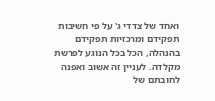ואחד של צדדי ג' על פי חשיבות תפקידם ומרכזיות תפקידם בהנהלה, הכל בכל הנוגע לפרשת מקלדה. לעניין זה אשוב ואפנה לחובתם של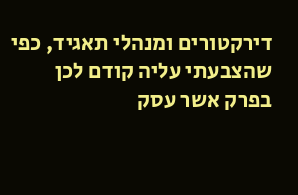דירקטורים ומנהלי תאגיד, כפי שהצבעתי עליה קודם לכן בפרק אשר עסק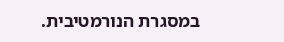במסגרת הנורמטיבית.